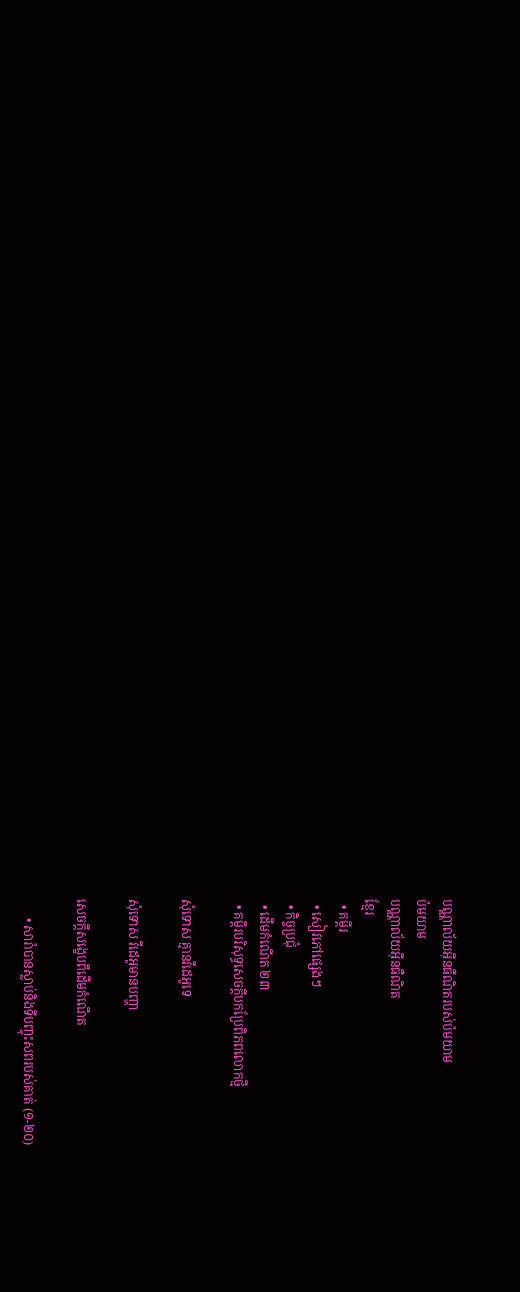បណ្ណាល័យអ៊ីនធឺណិតរបស់ប៉មយាម
ប៉មយាម
បណ្ណាល័យអ៊ីនធឺណិត
ខ្មែរ
  • គម្ពីរ
  • សៀវភៅផ្សេងៗ
  • កិច្ចប្រជុំ
  • ដើមកំណើត ២៣
  • គម្ពីរបរិសុទ្ធសេចក្ដីបកប្រែពិភពលោកថ្មី

សុំទោស គ្មានវីដេអូទេ

សុំទោស វីដេអូមានបញ្ហា

សេចក្ដីសង្ខេបពីដើមកំណើត

      • សារ៉ាបានស្លាប់និងទីបញ្ចុះសពរបស់គាត់ (១-២០)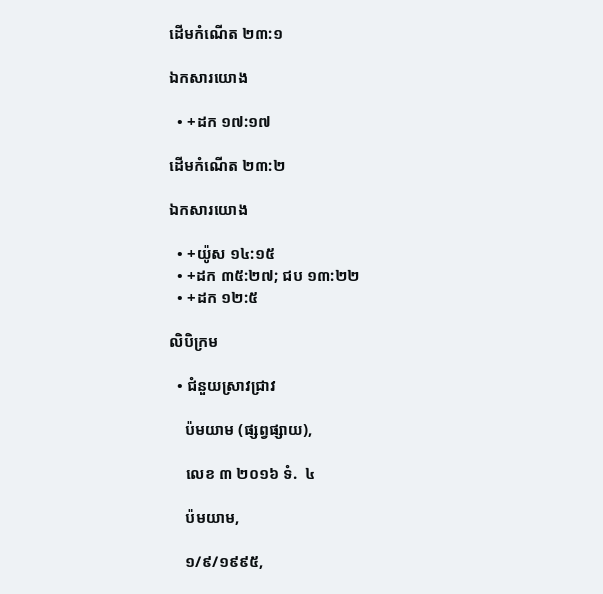ដើមកំណើត ២៣:១

ឯកសារយោង

  • +ដក ១៧:១៧

ដើមកំណើត ២៣:២

ឯកសារយោង

  • +យ៉ូស ១៤:១៥
  • +ដក ៣៥:២៧; ជប ១៣:២២
  • +ដក ១២:៥

លិបិក្រម

  • ជំនួយស្រាវជ្រាវ

    ប៉មយាម (ផ្សព្វផ្សាយ),

    លេខ ៣ ២០១៦ ទំ.  ៤

    ប៉មយាម,

    ១/៩/១៩៩៥,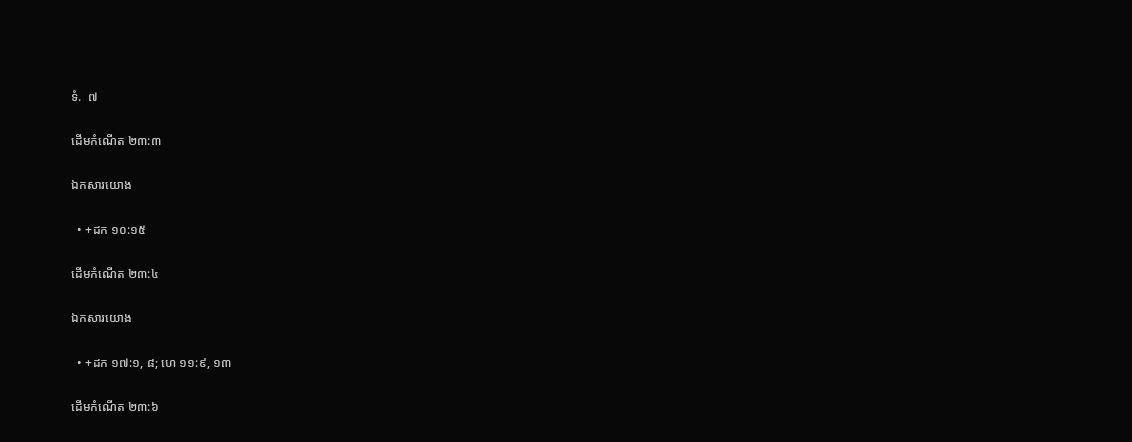ទំ.  ៧

ដើមកំណើត ២៣:៣

ឯកសារយោង

  • +ដក ១០:១៥

ដើមកំណើត ២៣:៤

ឯកសារយោង

  • +ដក ១៧:១, ៨; ហេ ១១:៩, ១៣

ដើមកំណើត ២៣:៦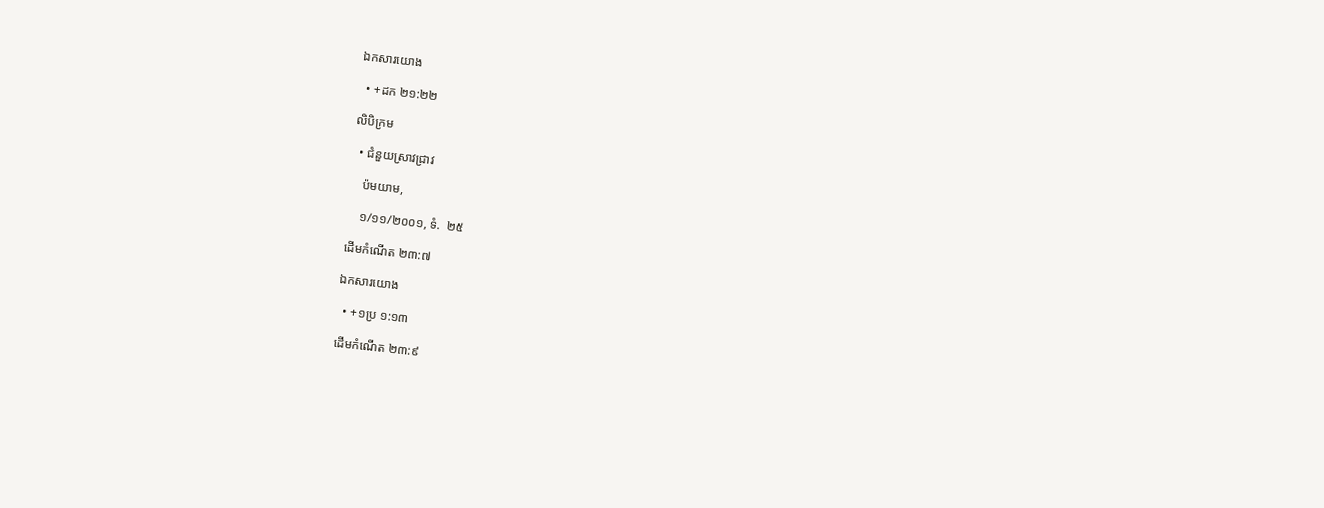ឯកសារយោង

  • +ដក ២១:២២

លិបិក្រម

  • ជំនួយស្រាវជ្រាវ

    ប៉មយាម,

    ១/១១/២០០១, ទំ.  ២៥

ដើមកំណើត ២៣:៧

ឯកសារយោង

  • +១ប្រ ១:១៣

ដើមកំណើត ២៣:៩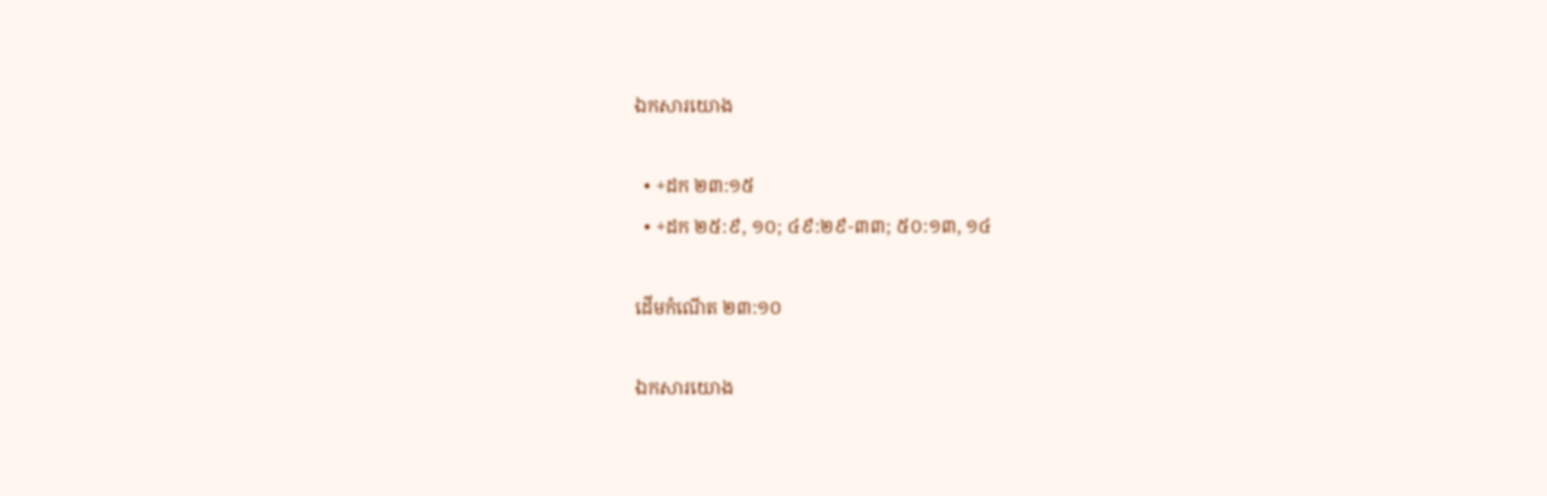ឯកសារយោង

  • +ដក ២៣:១៥
  • +ដក ២៥:៩, ១០; ៤៩:២៩-៣៣; ៥០:១៣, ១៤

ដើមកំណើត ២៣:១០

ឯកសារយោង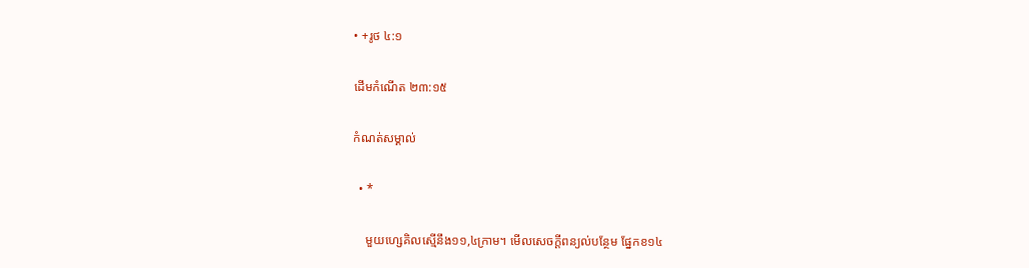• +រូថ ៤:១

ដើមកំណើត ២៣:១៥

កំណត់សម្គាល់

  • *

    មួយហ្សេគិលស្មើនឹង១១,៤ក្រាម។ មើលសេចក្ដីពន្យល់បន្ថែម ផ្នែកខ១៤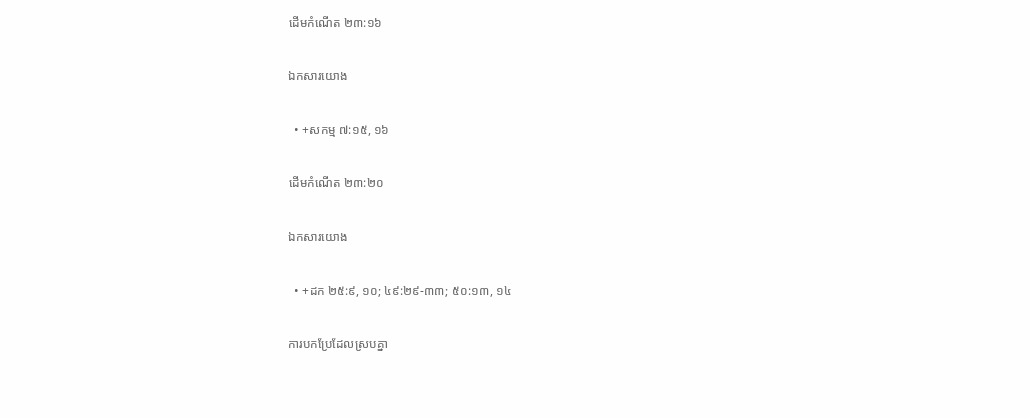ដើមកំណើត ២៣:១៦

ឯកសារយោង

  • +សកម្ម ៧:១៥, ១៦

ដើមកំណើត ២៣:២០

ឯកសារយោង

  • +ដក ២៥:៩, ១០; ៤៩:២៩-៣៣; ៥០:១៣, ១៤

ការបកប្រែដែលស្របគ្នា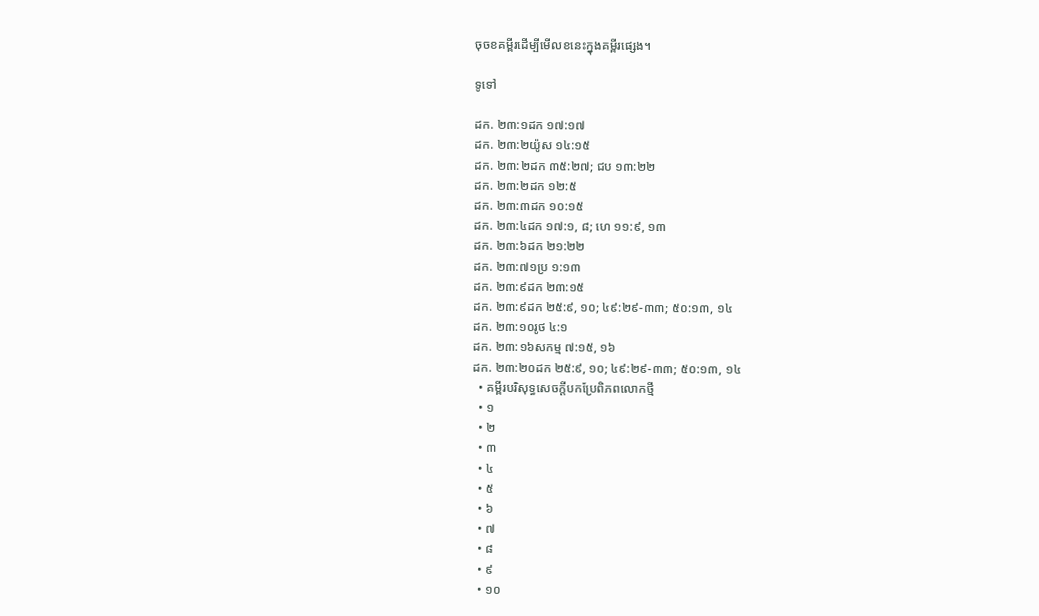ចុចខគម្ពីរដើម្បីមើលខនេះក្នុងគម្ពីរផ្សេង។

ទូទៅ

ដក. ២៣:១ដក ១៧:១៧
ដក. ២៣:២យ៉ូស ១៤:១៥
ដក. ២៣:២ដក ៣៥:២៧; ជប ១៣:២២
ដក. ២៣:២ដក ១២:៥
ដក. ២៣:៣ដក ១០:១៥
ដក. ២៣:៤ដក ១៧:១, ៨; ហេ ១១:៩, ១៣
ដក. ២៣:៦ដក ២១:២២
ដក. ២៣:៧១ប្រ ១:១៣
ដក. ២៣:៩ដក ២៣:១៥
ដក. ២៣:៩ដក ២៥:៩, ១០; ៤៩:២៩-៣៣; ៥០:១៣, ១៤
ដក. ២៣:១០រូថ ៤:១
ដក. ២៣:១៦សកម្ម ៧:១៥, ១៦
ដក. ២៣:២០ដក ២៥:៩, ១០; ៤៩:២៩-៣៣; ៥០:១៣, ១៤
  • គម្ពីរបរិសុទ្ធសេចក្ដីបកប្រែពិភពលោកថ្មី
  • ១
  • ២
  • ៣
  • ៤
  • ៥
  • ៦
  • ៧
  • ៨
  • ៩
  • ១០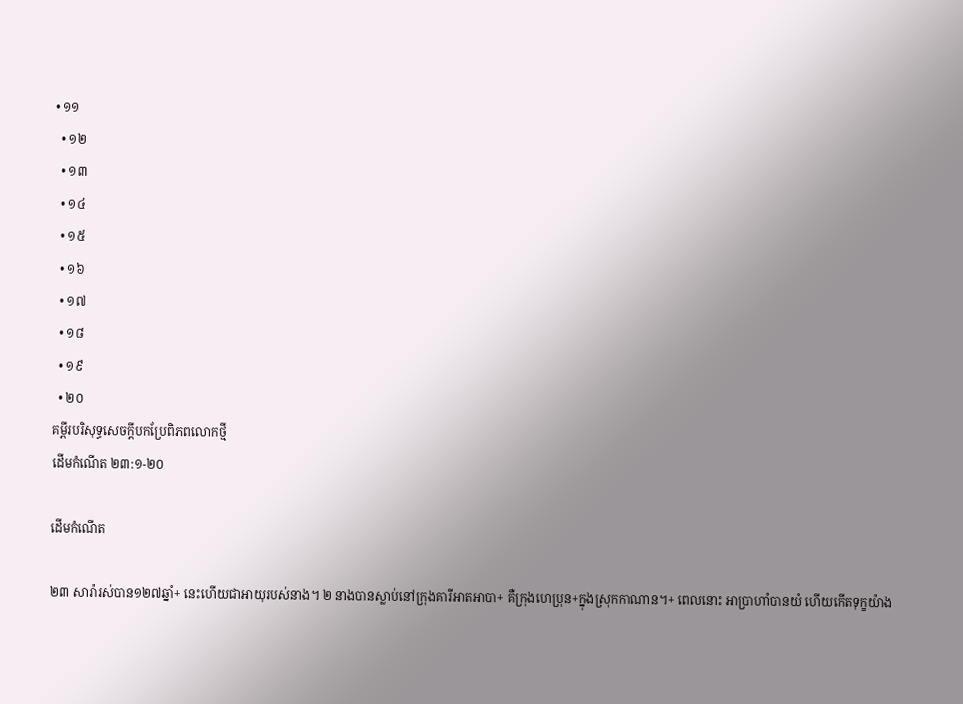• ១១
  • ១២
  • ១៣
  • ១៤
  • ១៥
  • ១៦
  • ១៧
  • ១៨
  • ១៩
  • ២០
គម្ពីរបរិសុទ្ធសេចក្ដីបកប្រែពិភពលោកថ្មី
ដើមកំណើត ២៣:១-២០

ដើមកំណើត

២៣ សារ៉ារស់បាន១២៧ឆ្នាំ+ នេះហើយជាអាយុរបស់នាង។ ២ នាងបានស្លាប់នៅក្រុងគារីអាតអាបា+ គឺក្រុងហេប្រុន+ក្នុងស្រុកកាណាន។+ ពេលនោះ អាប្រាហាំបានយំ ហើយកើតទុក្ខយ៉ាង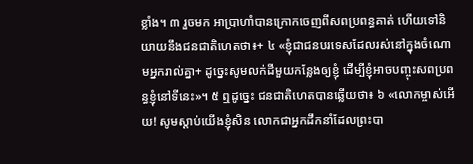ខ្លាំង។ ៣ រួចមក អាប្រាហាំបានក្រោកចេញពីសពប្រពន្ធគាត់ ហើយទៅនិយាយនឹងជនជាតិហេតថា៖+ ៤ «ខ្ញុំជាជនបរទេសដែលរស់នៅក្នុងចំណោមអ្នករាល់គ្នា+ ដូច្នេះសូមលក់ដីមួយកន្លែងឲ្យខ្ញុំ ដើម្បីខ្ញុំអាចបញ្ចុះសពប្រពន្ធខ្ញុំនៅទីនេះ»។ ៥ ឮដូច្នេះ ជនជាតិហេតបានឆ្លើយថា៖ ៦ «លោកម្ចាស់អើយ! សូមស្ដាប់យើងខ្ញុំសិន លោកជាអ្នកដឹកនាំដែលព្រះបា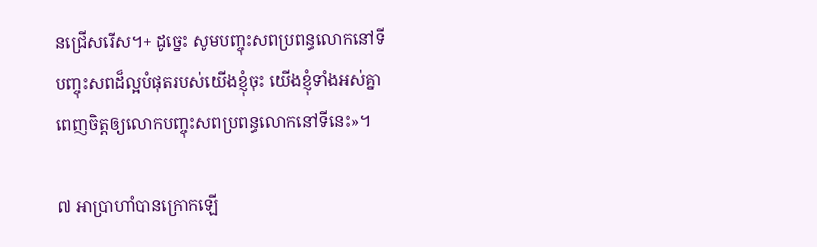នជ្រើសរើស។+ ដូច្នេះ សូមបញ្ចុះសពប្រពន្ធលោកនៅទីបញ្ចុះសពដ៏ល្អបំផុតរបស់យើងខ្ញុំចុះ យើងខ្ញុំទាំងអស់គ្នាពេញចិត្តឲ្យលោកបញ្ចុះសពប្រពន្ធលោកនៅទីនេះ»។

៧ អាប្រាហាំបានក្រោកឡើ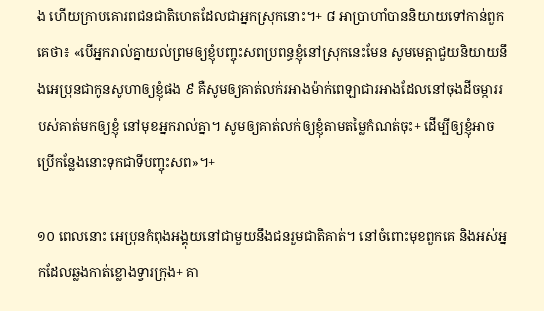ង ហើយក្រាបគោរពជនជាតិហេតដែលជាអ្នកស្រុកនោះ។+ ៨ អាប្រាហាំបាននិយាយទៅកាន់ពួកគេថា៖ «បើអ្នករាល់គ្នាយល់ព្រមឲ្យខ្ញុំបញ្ចុះសពប្រពន្ធខ្ញុំនៅស្រុកនេះមែន សូមមេត្តាជួយនិយាយនឹងអេប្រុនជាកូនសូហាឲ្យខ្ញុំផង ៩ គឺសូមឲ្យគាត់លក់រអាងម៉ាក់ពេឡាជារអាងដែលនៅចុងដីចម្ការរបស់គាត់មកឲ្យខ្ញុំ នៅមុខអ្នករាល់គ្នា។ សូមឲ្យគាត់លក់ឲ្យខ្ញុំតាមតម្លៃកំណត់ចុះ+ ដើម្បីឲ្យខ្ញុំអាចប្រើកន្លែងនោះទុកជាទីបញ្ចុះសព»។+

១០ ពេលនោះ អេប្រុនកំពុងអង្គុយនៅជាមួយនឹងជនរួមជាតិគាត់។ នៅចំពោះមុខពួកគេ និងអស់អ្នកដែលឆ្លងកាត់ខ្លោងទ្វារក្រុង+ គា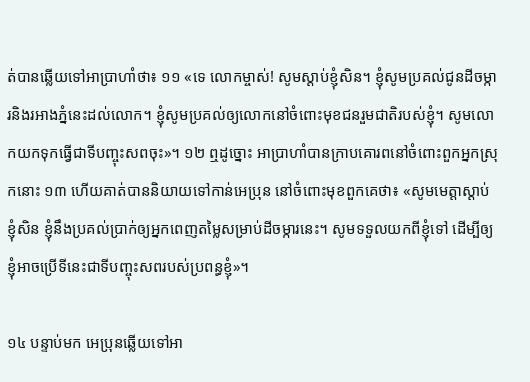ត់បានឆ្លើយទៅអាប្រាហាំថា៖ ១១ «ទេ លោកម្ចាស់! សូមស្ដាប់ខ្ញុំសិន។ ខ្ញុំសូមប្រគល់ជូនដីចម្ការនិងរអាងភ្នំនេះដល់លោក។ ខ្ញុំសូមប្រគល់ឲ្យលោកនៅចំពោះមុខជនរួមជាតិរបស់ខ្ញុំ។ សូមលោកយកទុកធ្វើជាទីបញ្ចុះសពចុះ»។ ១២ ឮដូច្នោះ អាប្រាហាំបានក្រាបគោរពនៅចំពោះពួកអ្នកស្រុកនោះ ១៣ ហើយគាត់បាននិយាយទៅកាន់អេប្រុន នៅចំពោះមុខពួកគេថា៖ «សូមមេត្តាស្ដាប់ខ្ញុំសិន ខ្ញុំនឹងប្រគល់ប្រាក់ឲ្យអ្នកពេញតម្លៃសម្រាប់ដីចម្ការនេះ។ សូមទទួលយកពីខ្ញុំទៅ ដើម្បីឲ្យខ្ញុំអាចប្រើទីនេះជាទីបញ្ចុះសពរបស់ប្រពន្ធខ្ញុំ»។

១៤ បន្ទាប់មក អេប្រុនឆ្លើយទៅអា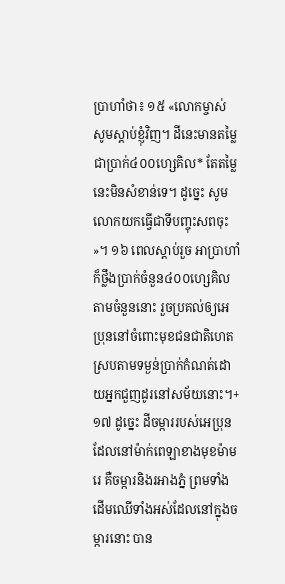ប្រាហាំថា៖ ១៥ «លោកម្ចាស់ សូមស្ដាប់ខ្ញុំវិញ។ ដីនេះមានតម្លៃជាប្រាក់៤០០ហ្សេគិល* តែតម្លៃនេះមិនសំខាន់ទេ។ ដូច្នេះ សូមលោកយកធ្វើជាទីបញ្ចុះសពចុះ»។ ១៦ ពេលស្ដាប់រួច អាប្រាហាំក៏ថ្លឹងប្រាក់ចំនួន៤០០ហ្សេគិលតាមចំនួននោះ រួចប្រគល់ឲ្យអេប្រុននៅចំពោះមុខជនជាតិហេត ស្របតាមទម្ងន់ប្រាក់កំណត់ដោយអ្នកជួញដូរនៅសម័យនោះ។+ ១៧ ដូច្នេះ ដីចម្ការរបស់អេប្រុនដែលនៅម៉ាក់ពេឡាខាងមុខម៉ាមរេ គឺចម្ការនិងរអាងភ្នំ ព្រមទាំងដើមឈើទាំងអស់ដែលនៅក្នុងចម្ការនោះ បាន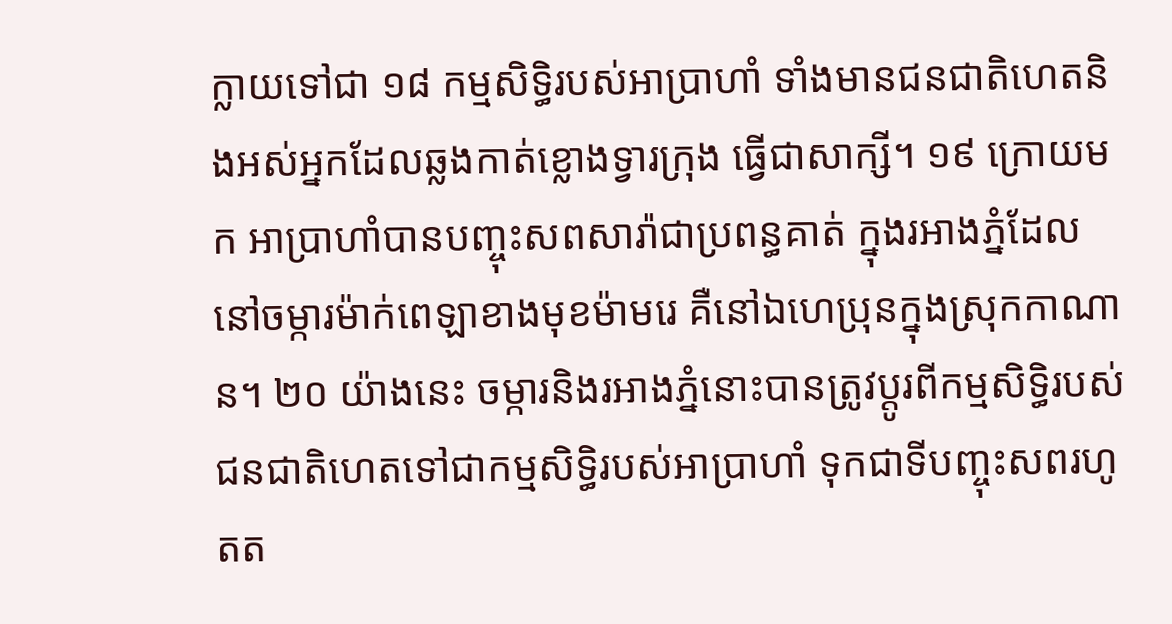ក្លាយទៅជា ១៨ កម្មសិទ្ធិរបស់អាប្រាហាំ ទាំងមានជនជាតិហេតនិងអស់អ្នកដែលឆ្លងកាត់ខ្លោងទ្វារក្រុង ធ្វើជាសាក្សី។ ១៩ ក្រោយមក អាប្រាហាំបានបញ្ចុះសពសារ៉ាជាប្រពន្ធគាត់ ក្នុងរអាងភ្នំដែលនៅចម្ការម៉ាក់ពេឡាខាងមុខម៉ាមរេ គឺនៅឯហេប្រុនក្នុងស្រុកកាណាន។ ២០ យ៉ាងនេះ ចម្ការនិងរអាងភ្នំនោះបានត្រូវប្ដូរពីកម្មសិទ្ធិរបស់ជនជាតិហេតទៅជាកម្មសិទ្ធិរបស់អាប្រាហាំ ទុកជាទីបញ្ចុះសពរហូតត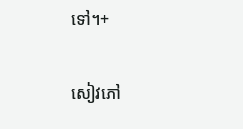ទៅ។+

សៀវភៅ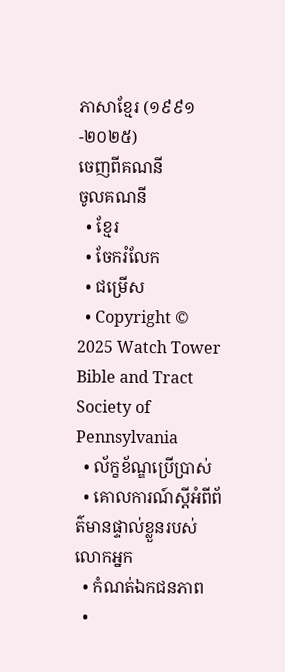ភាសាខ្មែរ (១៩៩១-២០២៥)
ចេញពីគណនី
ចូលគណនី
  • ខ្មែរ
  • ចែករំលែក
  • ជម្រើស
  • Copyright © 2025 Watch Tower Bible and Tract Society of Pennsylvania
  • ល័ក្ខខ័ណ្ឌប្រើប្រាស់
  • គោលការណ៍ស្ដីអំពីព័ត៌មានផ្ទាល់ខ្លួនរបស់លោកអ្នក
  • កំណត់ឯកជនភាព
  •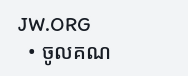JW.ORG
  • ចូលគណ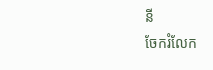នី
ចែករំលែក